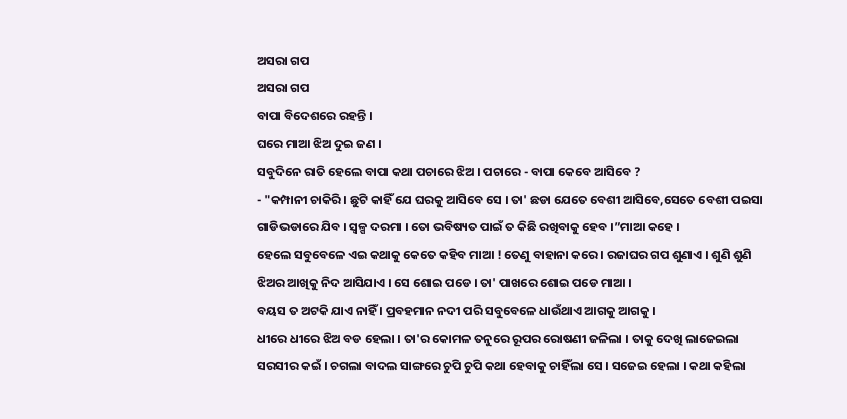ଅସରା ଗପ
ଅସରା ଗପ
ବାପା ବିଦେଶରେ ରହନ୍ତି ।
ଘରେ ମାଆ ଝିଅ ଦୁଇ ଜଣ ।
ସବୁଦିନେ ରାତି ହେଲେ ବାପା କଥା ପଚାରେ ଝିଅ । ପଚାରେ - ବାପା କେବେ ଆସିବେ ?
- "କମ୍ପାନୀ ଚାକିରି । ଛୁଟି କାହିଁ ଯେ ଘରକୁ ଆସିବେ ସେ । ତା' ଛଡା ଯେତେ ବେଶୀ ଆସିବେ,ସେତେ ବେଶୀ ପଇସା ଗାଡିଭଡାରେ ଯିବ । ସ୍ୱଳ୍ପ ଦରମା । ତୋ ଭବିଷ୍ୟତ ପାଇଁ ତ କିଛି ରଖିବାକୁ ହେବ ।”ମାଆ କହେ ।
ହେଲେ ସବୁବେଳେ ଏଇ କଥାକୁ କେତେ କହିବ ମାଆ ! ତେଣୁ ବାହାନା କରେ । ରଜାଘର ଗପ ଶୁଣାଏ । ଶୁଣି ଶୁଣି ଝିଅର ଆଖିକୁ ନିଦ ଆସିଯାଏ । ସେ ଶୋଇ ପଡେ । ତା' ପାଖରେ ଶୋଇ ପଡେ ମାଆ ।
ବୟସ ତ ଅଟକି ଯାଏ ନାହିଁ । ପ୍ରବହମାନ ନଦୀ ପରି ସବୁବେଳେ ଧାଉଁଥାଏ ଆଗକୁ ଆଗକୁ ।
ଧୀରେ ଧୀରେ ଝିଅ ବଡ ହେଲା । ତା'ର କୋମଳ ତନୁରେ ରୂପର ରୋଷଣୀ ଜଳିଲା । ତାକୁ ଦେଖି ଲାଜେଇଲା ସରସୀର କଇଁ । ଚଗଲା ବାଦଲ ସାଙ୍ଗରେ ଚୁପି ଚୁପି କଥା ହେବାକୁ ଚାହିଁଲା ସେ । ସଜେଇ ହେଲା । କଥା କହିଲା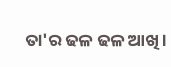ତା'ର ଢଳ ଢଳ ଆଖି ।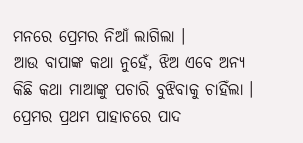ମନରେ ପ୍ରେମର ନିଆଁ ଲାଗିଲା ।
ଆଉ ବାପାଙ୍କ କଥା ନୁହେଁ, ଝିଅ ଏବେ ଅନ୍ୟ କିଛି କଥା ମାଆଙ୍କୁ ପଚାରି ବୁଝିବାକୁ ଚାହିଁଲା ।
ପ୍ରେମର ପ୍ରଥମ ପାହାଚରେ ପାଦ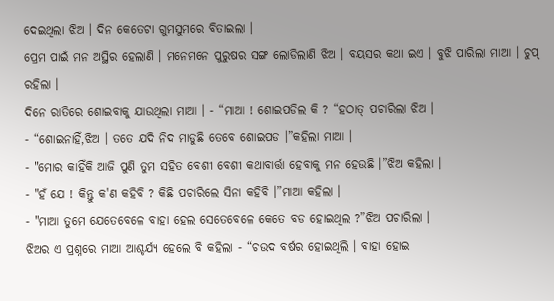ଦେଇଥିଲା ଝିଅ । ଦିନ କେତେଟା ଗୁମସୁମରେ ବିତାଇଲା ।
ପ୍ରେମ ପାଇଁ ମନ ଅସ୍ଥିର ହେଲାଣି । ମନେମନେ ପୁରୁଷର ସଙ୍ଗ ଲୋଡିଲାଣି ଝିଅ । ବୟସର କଥା ଇଏ । ବୁଝି ପାରିଲା ମାଆ । ଚୁପ୍ ରହିଲା ।
ଦିନେ ରାତିରେ ଶୋଇବାକୁ ଯାଉଥିଲା ମାଆ । - “ମାଆ ! ଶୋଇପଡିଲ କି ? “ହଠାତ୍ ପଚାରିଲା ଝିଅ ।
- “ଶୋଇନାହିଁ,ଝିଅ । ତତେ ଯଦି ନିଦ ମାଡୁଛି ତେବେ ଶୋଇପଡ ।”କହିଲା ମାଆ ।
- "ମୋର କାହିଁକି ଆଜି ପୁଣି ତୁମ ସହିତ ବେଶୀ ବେଶୀ କଥାବାର୍ତ୍ତା ହେବାକୁ ମନ ହେଉଛି ।”ଝିଅ କହିଲା ।
- "ହଁ ଯେ ! କିନ୍ତୁ କ'ଣ କହିବି ? କିଛି ପଚାରିଲେ ସିନା କହିବି ।”ମାଆ କହିଲା ।
- "ମାଆ ତୁମେ ଯେତେବେଳେ ବାହା ହେଲ ସେତେବେଳେ କେତେ ବଡ ହୋଇଥିଲ ?”ଝିଅ ପଚାରିଲା ।
ଝିଅର ଏ ପ୍ରଶ୍ନରେ ମାଆ ଆଶ୍ଚର୍ଯ୍ୟ ହେଲେ ବି କହିଲା - “ଚଉଦ ବର୍ଷର ହୋଇଥିଲି । ବାହା ହୋଇ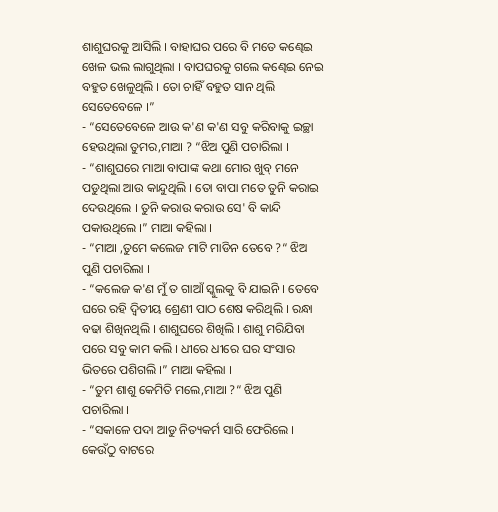ଶାଶୁଘରକୁ ଆସିଲି । ବାହାଘର ପରେ ବି ମତେ କଣ୍ଢେଇ ଖେଳ ଭଲ ଲାଗୁଥିଲା । ବାପଘରକୁ ଗଲେ କଣ୍ଢେଇ ନେଇ ବହୁତ ଖେଳୁଥିଲି । ତୋ ଚାହିଁ ବହୁତ ସାନ ଥିଲି ସେତେବେଳେ ।”
- “ସେତେବେଳେ ଆଉ କ'ଣ କ'ଣ ସବୁ କରିବାକୁ ଇଚ୍ଛା ହେଉଥିଲା ତୁମର,ମାଆ ? “ଝିଅ ପୁଣି ପଚାରିଲା ।
- “ଶାଶୁଘରେ ମାଆ ବାପାଙ୍କ କଥା ମୋର ଖୁବ୍ ମନେ ପଡୁଥିଲା ଆଉ କାନ୍ଦୁଥିଲି । ତୋ ବାପା ମତେ ତୁନି କରାଇ ଦେଉଥିଲେ । ତୁନି କରାଉ କରାଉ ସେ' ବି କାନ୍ଦି ପକାଉଥିଲେ ।” ମାଆ କହିଲା ।
- “ମାଆ ,ତୁମେ କଲେଜ ମାଟି ମାଡିନ ତେବେ ?“ ଝିଅ ପୁଣି ପଚାରିଲା ।
- “କଲେଜ କ'ଣ ମୁଁ ତ ଗାଆଁ ସ୍କୁଲକୁ ବି ଯାଇନି । ତେବେ ଘରେ ରହି ଦ୍ୱିତୀୟ ଶ୍ରେଣୀ ପାଠ ଶେଷ କରିଥିଲି । ରନ୍ଧା ବଢା ଶିଖିନଥିଲି । ଶାଶୁଘରେ ଶିଖିଲି । ଶାଶୁ ମରିଯିବା ପରେ ସବୁ କାମ କଲି । ଧୀରେ ଧୀରେ ଘର ସଂସାର ଭିତରେ ପଶିଗଲି ।” ମାଆ କହିଲା ।
- “ତୁମ ଶାଶୁ କେମିତି ମଲେ,ମାଆ ?“ ଝିଅ ପୁଣି ପଚାରିଲା ।
- “ସକାଳେ ପଦା ଆଡୁ ନିତ୍ୟକର୍ମ ସାରି ଫେରିଲେ । କେଉଁଠୁ ବାଟରେ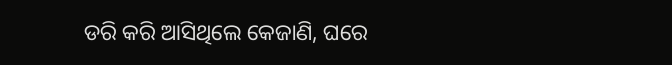ଡରି କରି ଆସିଥିଲେ କେଜାଣି, ଘରେ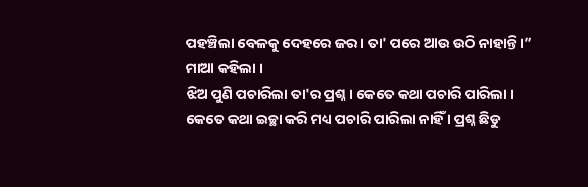ପହଞ୍ଚିଲା ବେଳକୁ ଦେହରେ ଜର । ତା' ପରେ ଆଉ ଉଠି ନାହାନ୍ତି ।” ମାଆ କହିଲା ।
ଝିଅ ପୁଣି ପଚାରିଲା ତା'ର ପ୍ରଶ୍ନ । କେତେ କଥା ପଚାରି ପାରିଲା । କେତେ କଥା ଇଚ୍ଛା କରି ମଧ୍ୟ ପଚାରି ପାରିଲା ନାହିଁ । ପ୍ରଶ୍ନ ଛିଡୁ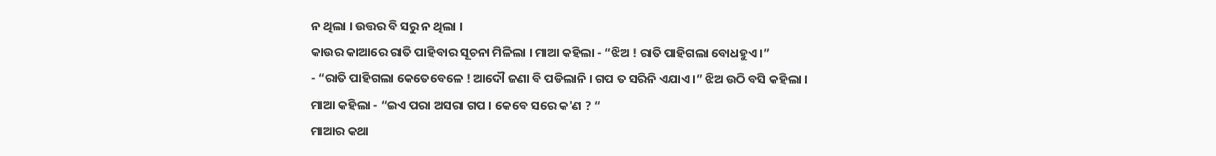ନ ଥିଲା । ଉତ୍ତର ବି ସରୁ ନ ଥିଲା ।
କାଉର କାଆରେ ରାତି ପାହିବାର ସୂଚନା ମିଳିଲା । ମାଆ କହିଲା - “ଝିଅ ! ରାତି ପାହିଗଲା ବୋଧହୁଏ ।”
- “ରାତି ପାହିଗଲା କେତେବେଳେ ! ଆଦୌ ଜଣା ବି ପଡିଲାନି । ଗପ ତ ସରିନି ଏଯାଏ ।” ଝିଅ ଉଠି ବସି କହିଲା ।
ମାଆ କହିଲା - “ଇଏ ପରା ଅସରା ଗପ । କେବେ ସରେ କ'ଣ ? “
ମାଆର କଥା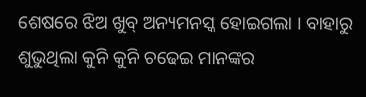ଶେଷରେ ଝିଅ ଖୁବ୍ ଅନ୍ୟମନସ୍କ ହୋଇଗଲା । ବାହାରୁ ଶୁଭୁଥିଲା କୁନି କୁନି ଚଢେଇ ମାନଙ୍କର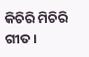କିଚିରି ମିଚିରି ଗୀତ ।